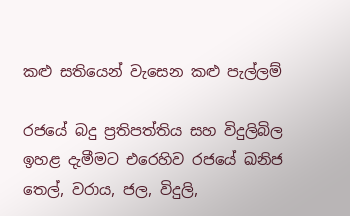කළු සතියෙන් වැසෙන කළු පැල්ලම්

රජයේ බදු ප්‍රතිපත්තිය සහ විදුලිබිල ඉහළ දැමීමට එරෙහිව රජයේ ඛනිජ තෙල්, වරාය, ජල, විදුලි,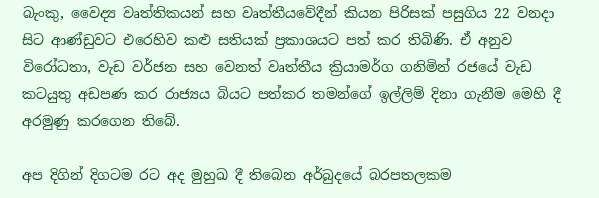බැංකු, වෛද්‍ය වෘත්තිකයන් සහ වෘත්තීයවේදීන් කියන පිරිසක් පසුගිය 22 වනදා සිට ආණ්ඩුවට එරෙහිව කළු සතියක් ප්‍රකාශයට පත් කර තිබිණි. ඒ අනුව විරෝධතා, වැඩ වර්ජන සහ වෙනත් වෘත්තීය ක්‍රියාමර්ග ගනිමින් රජයේ වැඩ කටයුතු අඩපණ කර රාජ්‍යය බියට පත්කර තමන්ගේ ඉල්ලිම් දිනා ගැනීම මෙහි දී අරමුණු කරගෙන තිබේ.

අප දිගින් දිගටම රට අද මුහුඛ දී තිබෙන අර්බුදයේ බරපතලකම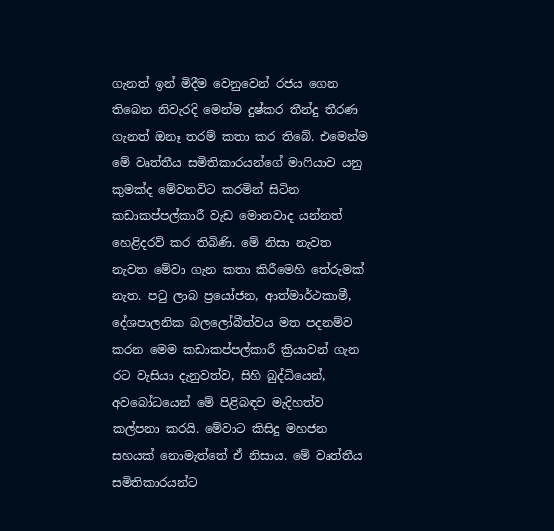ගැනත් ඉන් මිදීම වෙනුවෙන් රජය ගෙන තිබෙන නිවැරදි මෙන්ම දුෂ්කර තීන්දු තීරණ ගැනත් ඔනෑ තරම් කතා කර තිබේ. එමෙන්ම මේ වෘත්තීය සමිතිකාරයන්ගේ මාෆියාව යනු කුමක්ද මේවනවිට කරමින් සිටින කඩාකප්පල්කාරී වැඩ මොනවාද යන්නත් හෙළිදරව් කර තිබිණි. මේ නිසා නැවත නැවත මේවා ගැන කතා කිරීමෙහි තේරුමක් නැත. පටු ලාබ ප්‍රයෝජන, ආත්මාර්ථකාමී, දේශපාලනික බලලෝබීත්වය මත පදනම්ව කරන මෙම කඩාකප්පල්කාරී ක්‍රියාවන් ගැන රට වැසියා දැනුවත්ව, සිහි බුද්ධියෙන්, අවබෝධයෙන් මේ පිළිබඳව මැදිහත්ව කල්පනා කරයි. මේවාට කිසිදු මහජන සහයක් නොමැත්තේ ඒ නිසාය. මේ වෘත්තීය සමිතිකාරයන්ට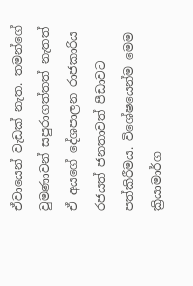ඒවායෙන් වැඩක් නැත. තමන්ගේ වුමණාවන් සපුරාගත්තත් නැතත් ඒ අයගේ දේශපාලන රාජකාරිය රජයත් ජනතාවත් පීඩාවට පත්කිරීමය. විශේෂයෙන්ම මෙම ක්‍රියාමාර්ග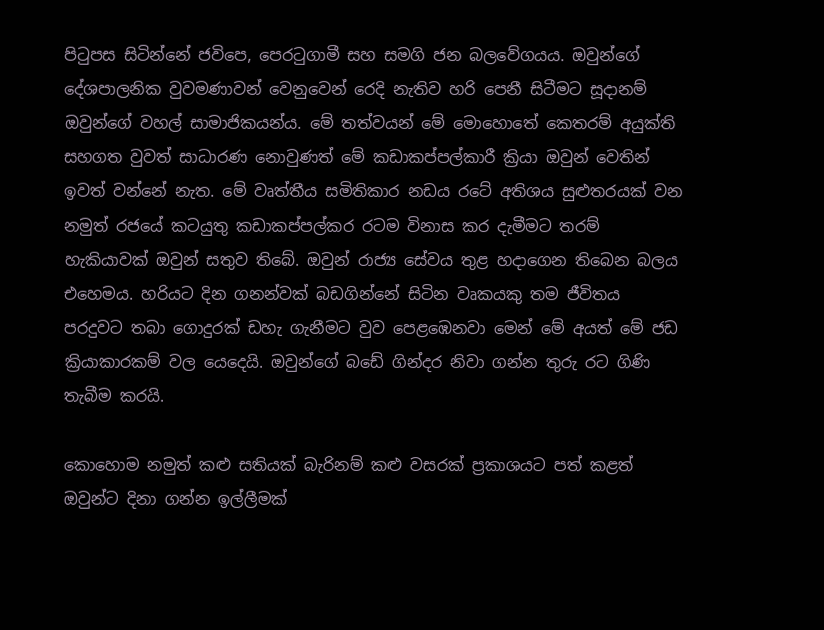පිටුපස සිටින්නේ ජවිපෙ, පෙරටුගාමී සහ සමගි ජන බලවේගයය. ඔවුන්ගේ දේශපාලනික වුවමණාවන් වෙනුවෙන් රෙදි නැතිව හරි පෙනී සිටීමට සූදානම් ඔවුන්ගේ වහල් සාමාජිකයන්ය. මේ තත්වයන් මේ මොහොතේ කෙතරම් අයුක්ති සහගත වුවත් සාධාරණ නොවුණත් මේ කඩාකප්පල්කාරී ක්‍රියා ඔවුන් වෙතින් ඉවත් වන්නේ නැත. මේ වෘත්තීය සමිතිකාර නඩය රටේ අතිශය සුළුතරයක් වන නමුත් රජයේ කටයුතු කඩාකප්පල්කර රටම විනාස කර දැමීමට තරම් හැකියාවක් ඔවුන් සතුව තිබේ. ඔවුන් රාජ්‍ය සේවය තුළ හදාගෙන තිබෙන බලය එහෙමය. හරියට දින ගනන්වක් බඩගින්නේ සිටින වෘකයකු තම ජීවිතය පරදුවට තබා ගොදුරක් ඩහැ ගැනීමට වුව පෙළඹෙනවා මෙන් මේ අයත් මේ ජඩ ක්‍රියාකාරකම් වල යෙදෙයි. ඔවුන්ගේ බඩේ ගින්දර නිවා ගන්න තුරු රට ගිණි තැබීම කරයි.

කොහොම නමුත් කළු සතියක් බැරිනම් කළු වසරක් ප්‍රකාශයට පත් කළත් ඔවුන්ට දිනා ගන්න ඉල්ලීමක්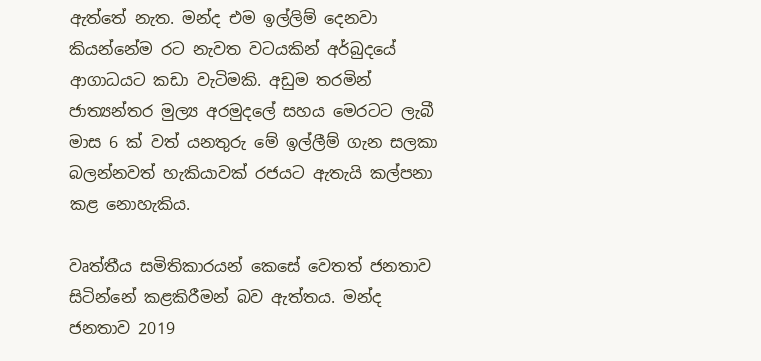ඇත්තේ නැත. මන්ද එම ඉල්ලිම් දෙනවා කියන්නේම රට නැවත වටයකින් අර්බුදයේ ආගාධයට කඩා වැටිමකි. අඩුම තරමින් ජාත්‍යන්තර මුල්‍ය අරමුදලේ සහය මෙරටට ලැබී මාස 6 ක් වත් යනතුරු මේ ඉල්ලීම් ගැන සලකා බලන්නවත් හැකියාවක් රජයට ඇතැයි කල්පනා කළ නොහැකිය.

වෘත්තීය සමිතිකාරයන් කෙසේ වෙතත් ජනතාව සිටින්නේ කළකිරීමන් බව ඇත්තය. මන්ද ජනතාව 2019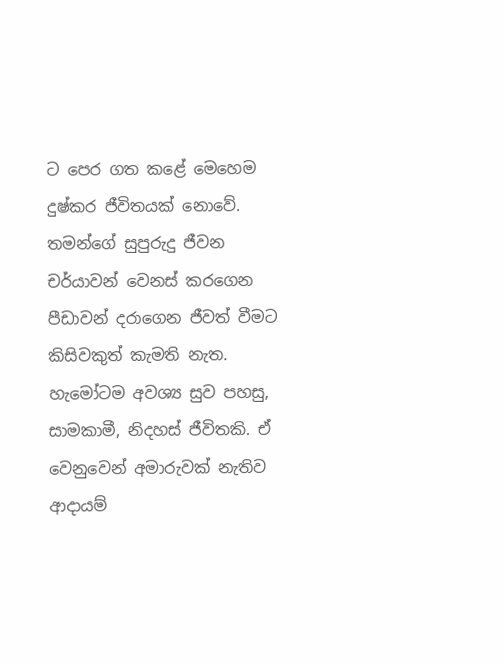ට පෙර ගත කළේ මෙහෙම දුෂ්කර ජීවිතයක් නොවේ. තමන්ගේ සුපුරුදු ජීවන චර්යාවන් වෙනස් කරගෙන පීඩාවන් දරාගෙන ජීවත් වීමට කිසිවකුත් කැමති නැත. හැමෝටම අවශ්‍ය සුව පහසු, සාමකාමී, නිදහස් ජීවිතකි. ඒ වෙනුවෙන් අමාරුවක් නැතිව ආදායම්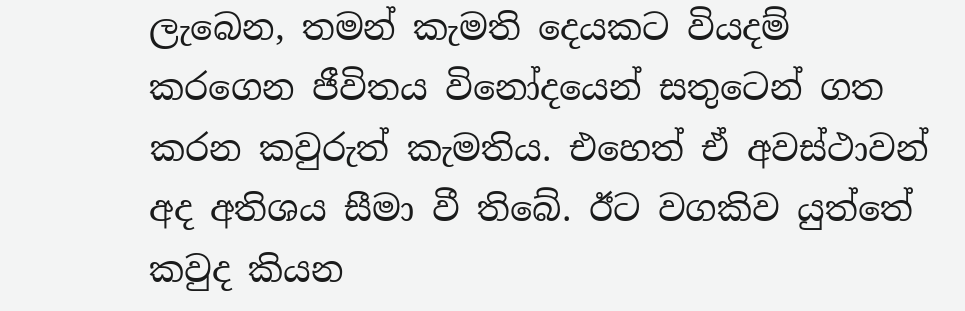ලැබෙන, තමන් කැමති දෙයකට වියදම් කරගෙන ජීවිතය විනෝදයෙන් සතුටෙන් ගත කරන කවුරුත් කැමතිය. එහෙත් ඒ අවස්ථාවන් අද අතිශය සීමා වී තිබේ. ඊට වගකිව යුත්තේ කවුද කියන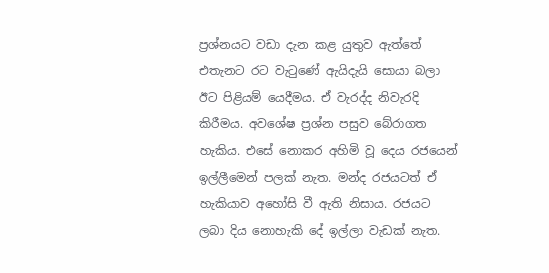ප්‍රශ්නයට වඩා දැන කළ යුතුව ඇත්තේ එතැනට රට වැටුණේ ඇයිදැයි සොයා බලා ඊට පිළියම් යෙදීමය. ඒ වැරද්ද නිවැරදි කිරීමය. අවශේෂ ප්‍රශ්න පසුව බේරාගත හැකිය. එසේ නොකර අහිමි වූ දෙය රජයෙන් ඉල්ලීමෙන් පලක් නැත. මන්ද රජයටත් ඒ හැකියාව අහෝසි වී ඇති නිසාය. රජයට ලබා දිය නොහැකි දේ ඉල්ලා වැඩක් නැත.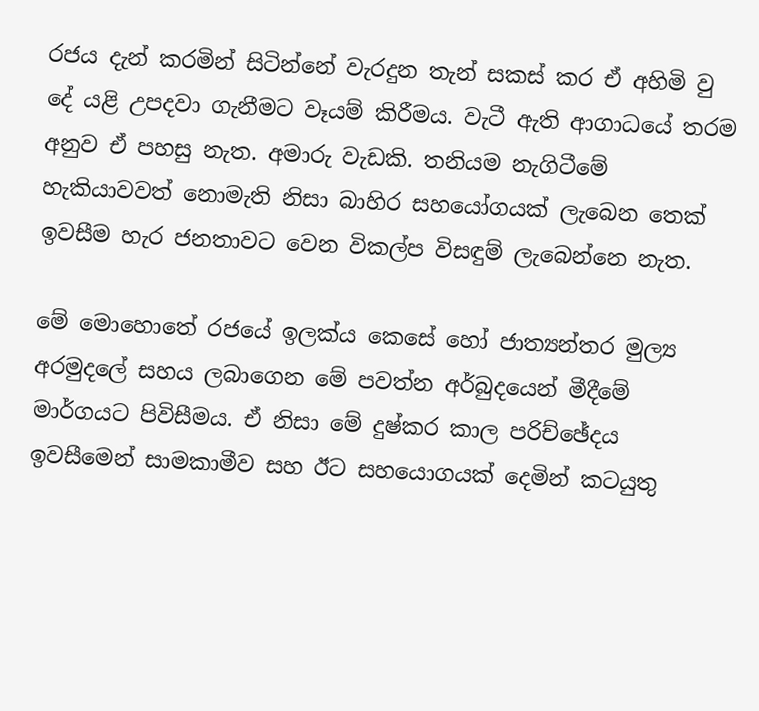රජය දැන් කරමින් සිටින්නේ වැරදුන තැන් සකස් කර ඒ අහිමි වු දේ යළි උපදවා ගැනීමට වෑයම් කිරීමය. වැටී ඇති ආගාධයේ තරම අනුව ඒ පහසු නැත. අමාරු වැඩකි. තනියම නැගිටීමේ හැකියාවවත් නොමැති නිසා බාහිර සහයෝගයක් ලැබෙන තෙක් ඉවසීම හැර ජනතාවට වෙන විකල්ප විසඳුම් ලැබෙන්නෙ නැත.

මේ මොහොතේ රජයේ ඉලක්ය කෙසේ හෝ ජාත්‍යන්තර මුල්‍ය අරමුදලේ සහය ලබාගෙන මේ පවත්න අර්බුදයෙන් මීදීමේ මාර්ගයට පිවිසීමය. ඒ නිසා මේ දුෂ්කර කාල පරිච්ඡේදය ඉවසීමෙන් සාමකාමීව සහ ඊට සහයොගයක් දෙමින් කටයුතු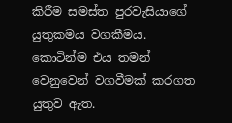කිරීම සමස්ත පුරවැසියාගේ යුතුකමය වගකීමය. කොටින්ම එය තමන් වෙනුවෙන් වගවීමක් කරගත යුතුව ඇත.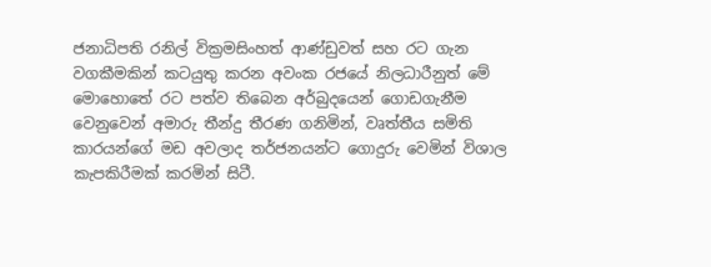ජනාධිපති රනිල් වික්‍රමසිංහත් ආණ්ඩුවත් සහ රට ගැන වගකීමකින් කටයුතු කරන අවංක රජයේ නිලධාරීනුත් මේ මොහොතේ රට පත්ව තිබෙන අර්බුදයෙන් ගොඩගැනීම වෙනුවෙන් අමාරු තීන්දු තීරණ ගනිමින්, වෘත්තීය සමිති කාරයන්ගේ මඩ අවලාද තර්ජනයන්ට ගොදුරු වෙමින් විශාල කැපකිරීමක් කරමින් සිටී.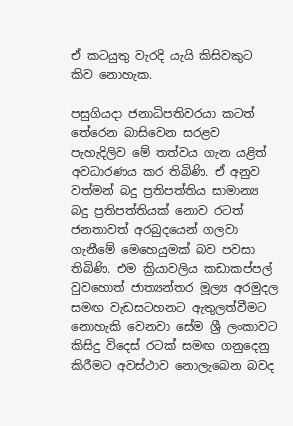ඒ කටයුතු වැරදි යැයි කිසිවකුට කිව නොහැක.

පසුගියදා ජනාධිපතිවරයා කටත් තේරෙන බාසිවෙන සරළව පැහැදිලිව මේ තත්වය ගැන යළිත් අවධාරණය කර තිබිණි. ඒ අනුව වත්මන් බදු ප්‍රතිපත්තිය සාමාන්‍ය බදු ප්‍රතිපත්තියක් නොව රටත් ජනතාවත් අරබුදයෙන් ගලවා ගැනීමේ මෙහෙයුමක් බව පවසා තිබිණි. එම ක්‍රියාවලිය කඩාකප්පල් වුවහොත් ජාත්‍යන්තර මූල්‍ය අරමුදල සමඟ වැඩසටහනට ඇතුලත්වීමට නොහැකි වෙනවා සේම ශ්‍රී ලංකාවට කිසිදු විදෙස් රටක් සමඟ ගනුදෙනු කිරීමට අවස්ථාව නොලැබෙන බවද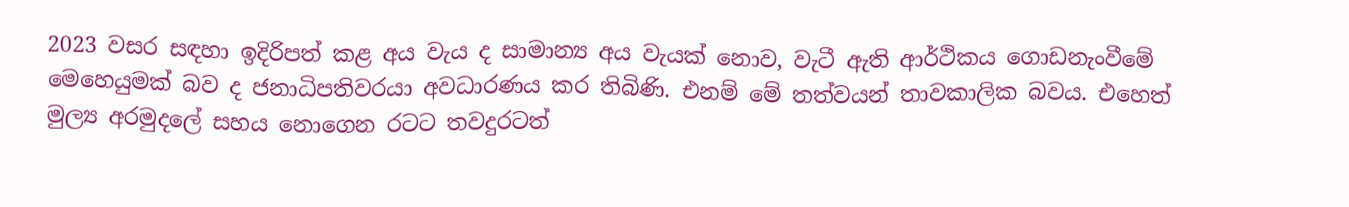2023 වසර සඳහා ඉදිරිපත් කළ අය වැය ද සාමාන්‍ය අය වැයක් නොව, වැටී ඇති ආර්ථිකය ගොඩනැංවීමේ මෙහෙයුමක් බව ද ජනාධිපතිවරයා අවධාරණය කර තිබිණි. එනම් මේ තත්වයන් තාවකාලික බවය. එහෙත් මුල්‍ය අරමුදලේ සහය නොගෙන රටට තවදුරටත්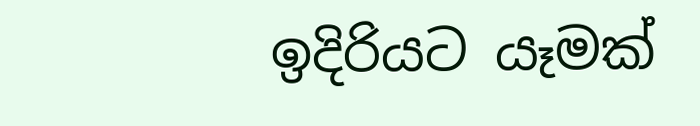ඉදිරියට යෑමක්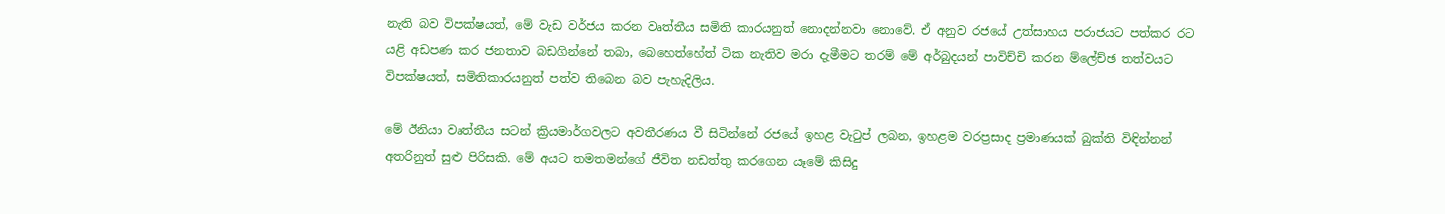නැති බව විපක්ෂයත්, මේ වැඩ වර්ජය කරන වෘත්තීය සමිති කාරයනුත් නොදන්නවා නොවේ. ඒ අනුව රජයේ උත්සාහය පරාජයට පත්කර රට යළි අඩපණ කර ජනතාව බඩගින්නේ තබා, බෙහෙත්හේත් ටික නැතිව මරා දැමීමට තරම් මේ අර්බුදයන් පාවිච්චි කරන ම්ලේච්ඡ තත්වයට විපක්ෂයත්, සමිතිකාරයනුත් පත්ව තිබෙන බව පැහැදිලිය.

මේ ඊනියා වෘත්තීය සටන් ක්‍රියමාර්ගවලට අවතීරණය වී සිටින්නේ රජයේ ඉහළ වැටුප් ලබන, ඉහළම වරප්‍රසාද ප්‍රමාණයක් බුක්ති විඳින්නන් අතරිනුත් සුළු පිරිසකි. මේ අයට තමතමන්ගේ ජීවිත නඩත්තු කරගෙන යෑමේ කිසිදු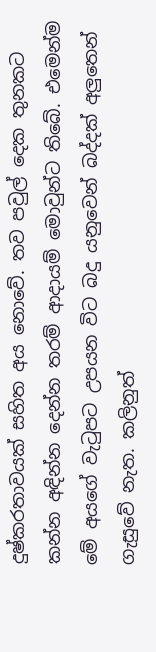දුෂ්කරතාවයක් සහිත අය නොවේ. තව පවුල් දෙක තුනකට කන්න අඳින්න දෙන්න තරම් ආදායම් මොවුන්ට තිබේ. එමෙන්ම මේ අයගේ වැටුපට උපයන විට බදු යනුවෙන් බද්දක් අලුතෙන් ගැසුවේ නැත. කලිනුත්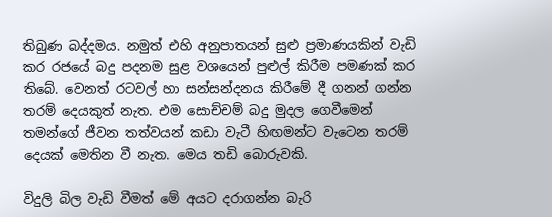තිබුණ බද්දමය. නමුත් එහි අනුපාතයන් සුළු ප්‍රමාණයකින් වැඩි කර රජයේ බදු පදනම සුළ වශයෙන් පුළුල් කිරීම පමණක් කර තිබේ. වෙනත් රටවල් හා සන්සන්දනය කිරීමේ දී ගනන් ගන්න තරම් දෙයකුත් නැත. එම සොච්චම් බදු මුදල ගෙවීමෙන් තමන්ගේ ජීවන තත්වයන් කඩා වැටී හිඟමන්ට වැටෙන තරම් දෙයක් මෙතින වී නැත. මෙය තඩි බොරුවකි.

විදුලි බිල වැඩි වීමත් මේ අයට දරාගන්න බැරි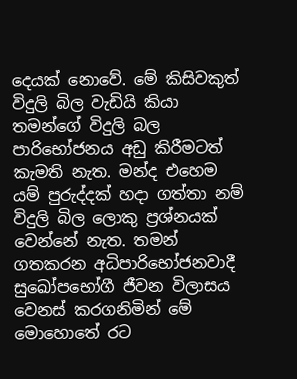දෙයක් නොවේ. මේ කිසිවකුත් විදුලි බිල වැඩියි කියා තමන්ගේ විදුලි බල පාරිභෝජනය අඩු කිරීමටත් කැමති නැත. මන්ද එහෙම යම් පුරුද්දක් හදා ගත්තා නම් විදුලි බිල ලොකු ප්‍රශ්නයක් වෙන්නේ නැත. තමන් ගතකරන අධිපාරිභෝජනවාදී සුඛෝපභෝගී ජීවන විලාසය වෙනස් කරගනිමින් මේ මොහොතේ රට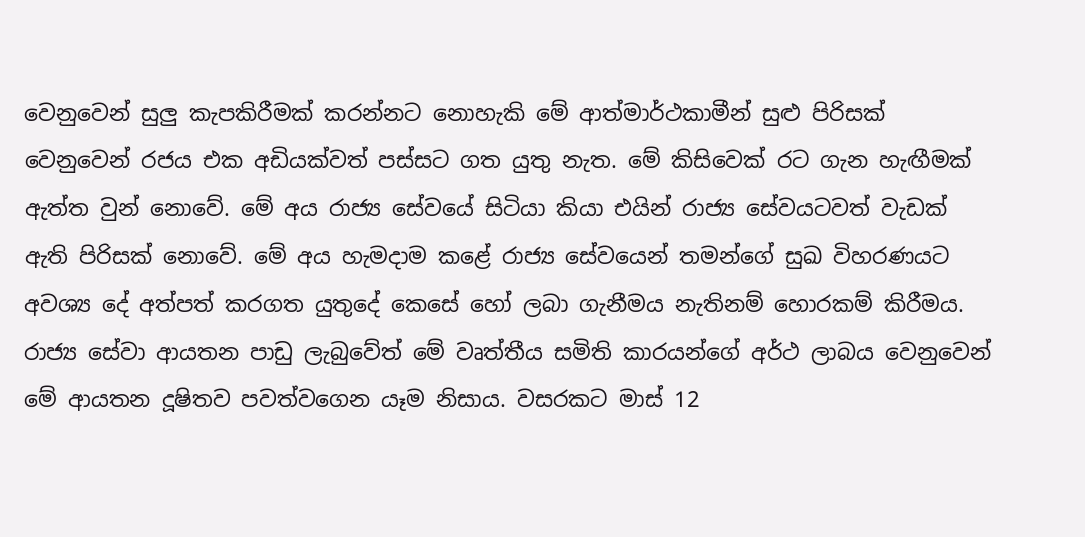වෙනුවෙන් සුලු කැපකිරීමක් කරන්නට නොහැකි මේ ආත්මාර්ථකාමීන් සුළු පිරිසක් වෙනුවෙන් රජය එක අඩියක්වත් පස්සට ගත යුතු නැත. මේ කිසිවෙක් රට ගැන හැඟීමක් ඇත්ත වුන් නොවේ. මේ අය රාජ්‍ය සේවයේ සිටියා කියා එයින් රාජ්‍ය සේවයටවත් වැඩක් ඇති පිරිසක් නොවේ. මේ අය හැමදාම කළේ රාජ්‍ය සේවයෙන් තමන්ගේ සුඛ විහරණයට අවශ්‍ය දේ අත්පත් කරගත යුතුදේ කෙසේ හෝ ලබා ගැනීමය නැතිනම් හොරකම් කිරීමය. රාජ්‍ය සේවා ආයතන පාඩු ලැබුවේත් මේ වෘත්තීය සමිති කාරයන්ගේ අර්ථ ලාබය වෙනුවෙන් මේ ආයතන දූෂිතව පවත්වගෙන යෑම නිසාය. වසරකට මාස් 12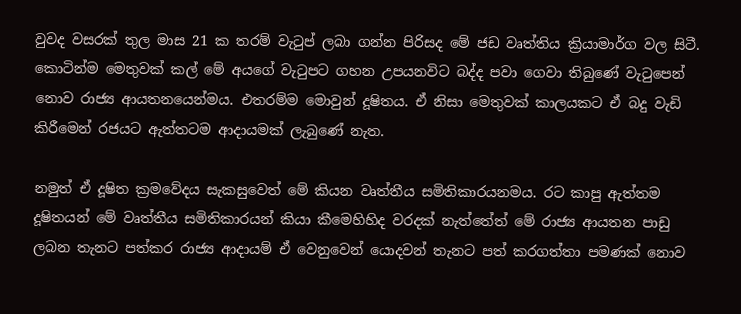වුවද වසරක් තුල මාස 21 ක තරම් වැටුප් ලබා ගන්න පිරිසද මේ ජඩ වෘත්තිය ක්‍රියාමාර්ග වල සිටී. කොටින්ම මෙතුවක් කල් මේ අයගේ වැටුපට ගහන උපයනවිට බද්ද පවා ගෙවා තිබුණේ වැටුපෙන් නොව රාජ්‍ය ආයතනයෙන්මය. එතරම්ම මොවුන් දූෂිතය. ඒ නිසා මෙතුවක් කාලයකට ඒ බදු වැඩි කිරීමෙන් රජයට ඇත්තටම ආදායමක් ලැබුණේ නැත.

නමුත් ඒ දූෂිත ක්‍රමවේදය සැකසුවෙත් මේ කියන වෘත්තීය සමිතිකාරයනමය. රට කාපු ඇත්තම දූෂිතයන් මේ වෘත්තීය සමිතිකාරයන් කියා කීමෙහිහිද වරදක් නැත්තේත් මේ රාජ්‍ය ආයතන පාඩු ලබන තැනට පත්කර රාජ්‍ය ආදායම් ඒ වෙනුවෙන් යොදවන් තැනට පත් කරගත්තා පමණක් නොව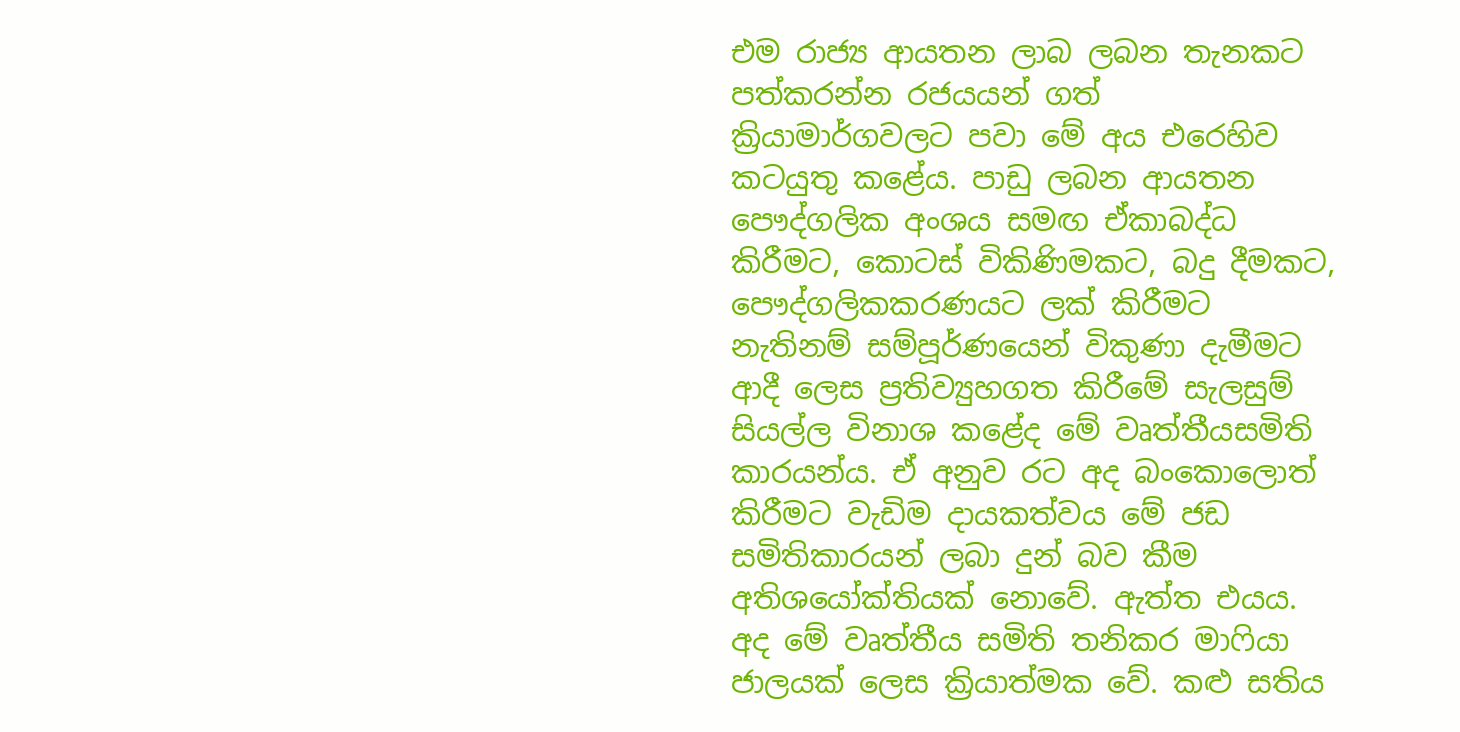එම රාජ්‍ය ආයතන ලාබ ලබන තැනකට පත්කරන්න රජයයන් ගත් ක්‍රියාමාර්ගවලට පවා මේ අය එරෙහිව කටයුතු කළේය. පාඩු ලබන ආයතන පෞද්ගලික අංශය සමඟ ඒකාබද්ධ කිරීමට, කොටස් විකිණිමකට, බදු දීමකට, පෞද්ගලිකකරණයට ලක් කිරීමට නැතිනම් සම්පූර්ණයෙන් විකුණා දැමීමට ආදී ලෙස ප්‍රතිව්‍යුහගත කිරීමේ සැලසුම් සියල්ල විනාශ කළේද මේ වෘත්තීයසමිති කාරයන්ය. ඒ අනුව රට අද බංකොලොත් කිරීමට වැඩිම දායකත්වය මේ ජඩ සමිතිකාරයන් ලබා දුන් බව කීම අතිශයෝක්තියක් නොවේ. ඇත්ත එයය. අද මේ වෘත්තීය සමිති තනිකර මාෆියා ජාලයක් ලෙස ක්‍රියාත්මක වේ. කළු සතිය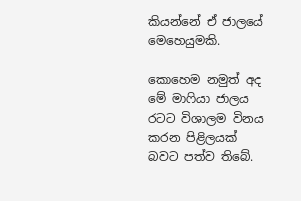කියන්නේ ඒ ජාලයේ මෙහෙයුමකි.

කොහෙම නමුත් අද මේ මාෆියා ජාලය රටට විශාලම විනය කරන පිළිලයක් බවට පත්ව තිබේ.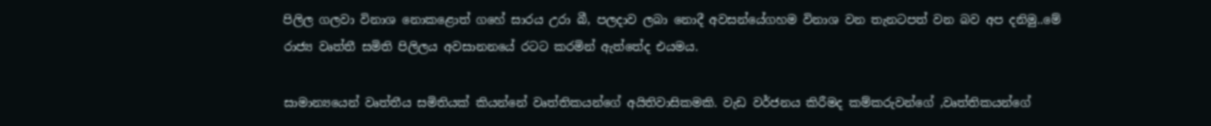පිලිල ගලවා විනාශ නොකළොත් ගහේ සාරය උරා බී, පලදාව ලබා නොදී අවසන්යේගහම විනාශ වන තැනටපත් වන බව අප දනිමු..මේ රාජ්‍ය වෘත්තී සමිති පිලිලය අවසානනයේ රටට කරමින් ඇත්තේද එයමය.

සාමාන්‍යයෙන් වෘත්තීය සමිතියක් කියන්නේ වෘත්තිකයන්ගේ අයිතිවාසිකමකි. වැඩ වර්ජනය කිරීමද කම්කරුවන්ගේ ,වෘත්තිකයන්ගේ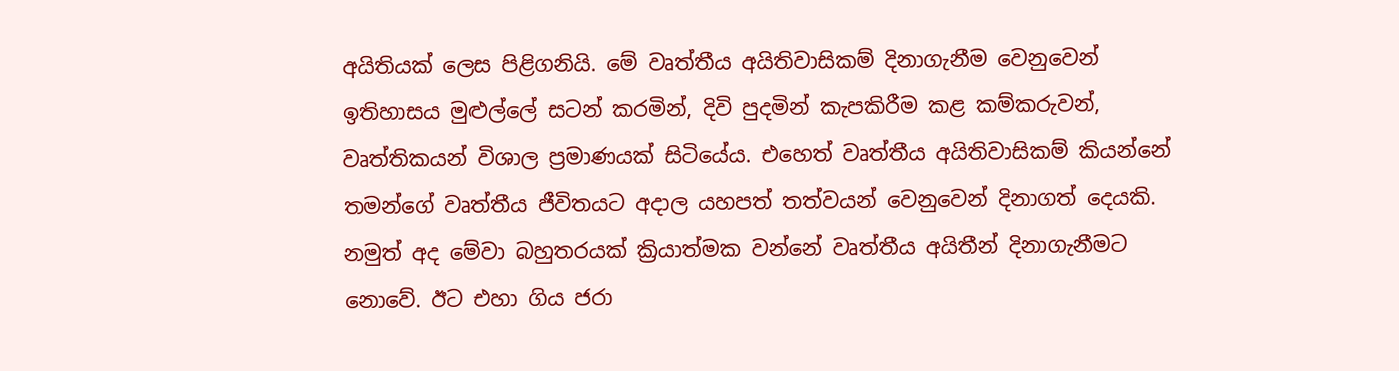අයිතියක් ලෙස පිළිගනියි. මේ වෘත්තීය අයිතිවාසිකම් දිනාගැනීම වෙනුවෙන් ඉතිහාසය මුළුල්ලේ සටන් කරමින්, දිවි පුදමින් කැපකිරීම කළ කම්කරුවන්, වෘත්තිකයන් විශාල ප්‍රමාණයක් සිටියේය. එහෙත් වෘත්තීය අයිතිවාසිකම් කියන්නේ තමන්ගේ වෘත්තීය ජීවිතයට අදාල යහපත් තත්වයන් වෙනුවෙන් දිනාගත් දෙයකි. නමුත් අද මේවා බහුතරයක් ක්‍රියාත්මක වන්නේ වෘත්තීය අයිතීන් දිනාගැනීමට නොවේ. ඊට එහා ගිය ජරා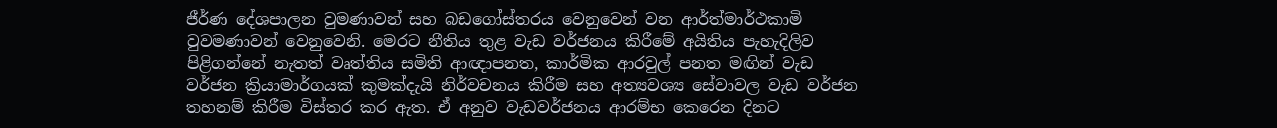ජීර්ණ දේශපාලන වුමණාවන් සහ බඩගෝස්තරය වෙනුවෙන් වන ආර්ත්මාර්ථකාමි වුවමණාවන් වෙනුවෙනි. මෙරට නීතිය තුළ වැඩ වර්ජනය කිරීමේ අයිතිය පැහැදිලිව පිළිගන්නේ නැතත් වෘත්තිය සමිති ආඥාපනත, කාර්මික ආරවුල් පනත මඟින් වැඩ වර්ජන ක්‍රියාමාර්ගයක් කුමක්දැයි නිර්වචනය කිරීම සහ අත්‍යවශ්‍ය සේවාවල වැඩ වර්ජන තහනම් කිරීම විස්තර කර ඇත. ඒ අනුව වැඩවර්ජනය ආරම්භ කෙරෙන දිනට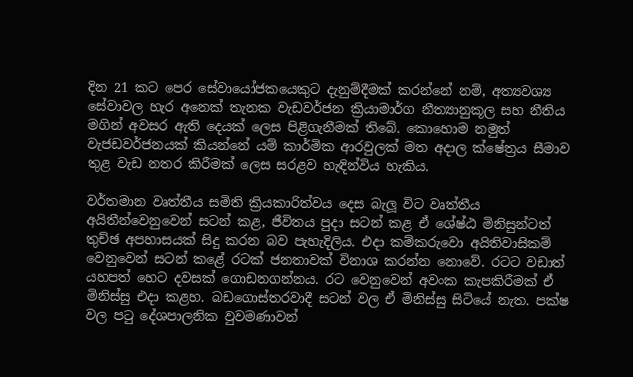දින 21 කට පෙර සේවායෝජකයෙකුට දැනුම්දීමක් කරන්නේ නම්, අත්‍යවශ්‍ය සේවාවල හැර අනෙක් තැනක වැඩවර්ජන ක්‍රියාමාර්ග නීත්‍යානුකූල සහ නීතිය මගින් අවසර ඇති දෙයක් ලෙස පිළිගැනීමක් තිබේ. කොහොම නමුත් වැජඩවර්ජනයක් කියන්නේ යම් කාර්මික ආරවුලක් මත අදාල ක්ෂේත්‍රය සීමාව තුළ වැඩ නතර කිරීමක් ලෙස සරළව හැඳින්විය හැකිය.

වර්තමාන වෘත්තීය සමිති ක්‍රියකාරිත්වය දෙස බැලූ විට වෘත්තීය අයිතීන්වෙනුවෙන් සටන් කළ, ජීවිතය පුදා සටන් කළ ඒ ශේෂ්ඨ මිනිසුන්ටත් තුච්ඡ අපහාසයක් සිදු කරන බව පැහැදිලිය. එදා කම්කරුවො අයිතිවාසිකම් වෙනුවෙන් සටන් කළේ රටක් ජනතාවක් විනාශ කරන්න නොවේ. රටට වඩාත් යහපත් හෙට දවසක් ගොඩනගන්නය. රට වෙනුවෙන් අවංක කැපකිරීමක් ඒ මිනිස්සු එදා කළහ. බඩගොස්තරවාදී සටන් වල ඒ මිනිස්සු සිටියේ නැත. පක්ෂ වල පටු දේශපාලනික වුවමණාවන්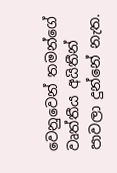වෙනුවෙන් තමන්ගේ වෘත්තීය අයිතීන් පාවලා දුන්නේ නැත.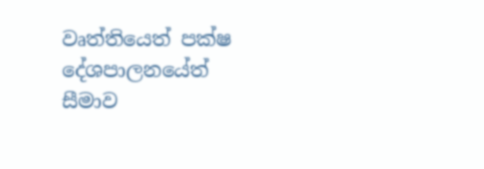වෘත්තියෙත් පක්ෂ දේශපාලනයේත් සීමාව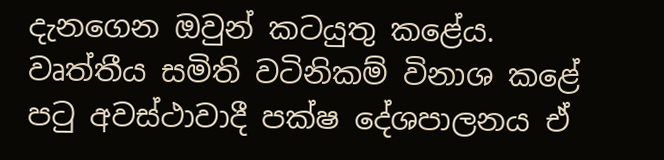දැනගෙන ඔවුන් කටයුතු කළේය. වෘත්තීය සමිති වටිනිකම් විනාශ කළේ පටු අවස්ථාවාදී පක්ෂ දේශපාලනය ඒ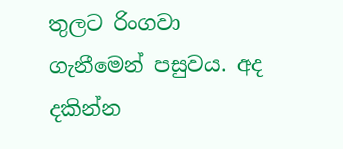තුලට රිංගවා ගැනීමෙන් පසුවය. අද දකින්න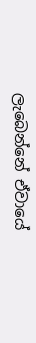ලැබෙන්නේ ඒවායේ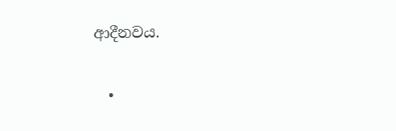ආදීනවය.

  •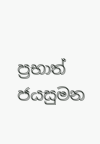ප්‍රභාත් ජයසුමන